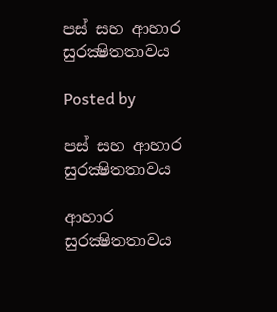පස් සහ ආහාර සුරක්‍ෂිතතාවය

Posted by

පස් සහ ආහාර සුරක්‍ෂිතතාවය

ආහාර සුරක්‍ෂිතතාවය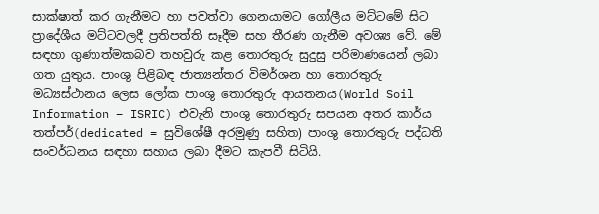සාක්ෂාත් කර ගැනීමට හා පවත්වා ගෙනයාමට ගෝලීය මට්ටමේ සිට ප්‍රාදේශීය මට්ටවලදී ප්‍රතිපත්ති සෑදීම සහ තීරණ ගැනීම අවශ්‍ය වේ. මේ සඳහා ගුණාත්මකබව තහවුරු කළ තොරතුරු සුදුසු පරිමාණයෙන් ලබා ගත යුතුය. පාංශු පිළිබඳ ජාත්‍යන්තර විමර්ශන හා තොරතුරු මධ්‍යස්ථානය ලෙස ලෝක පාංශු තොරතුරු ආයතනය(World Soil Information – ISRIC) එවැනි පාංශු තොරතුරු සපයන අතර කාර්ය තත්පර්(dedicated = සුවිශේෂී අරමුණු සහිත) පාංශු තොරතුරු පද්ධති සංවර්ධනය සඳහා සහාය ලබා දීමට කැපවී සිටියි.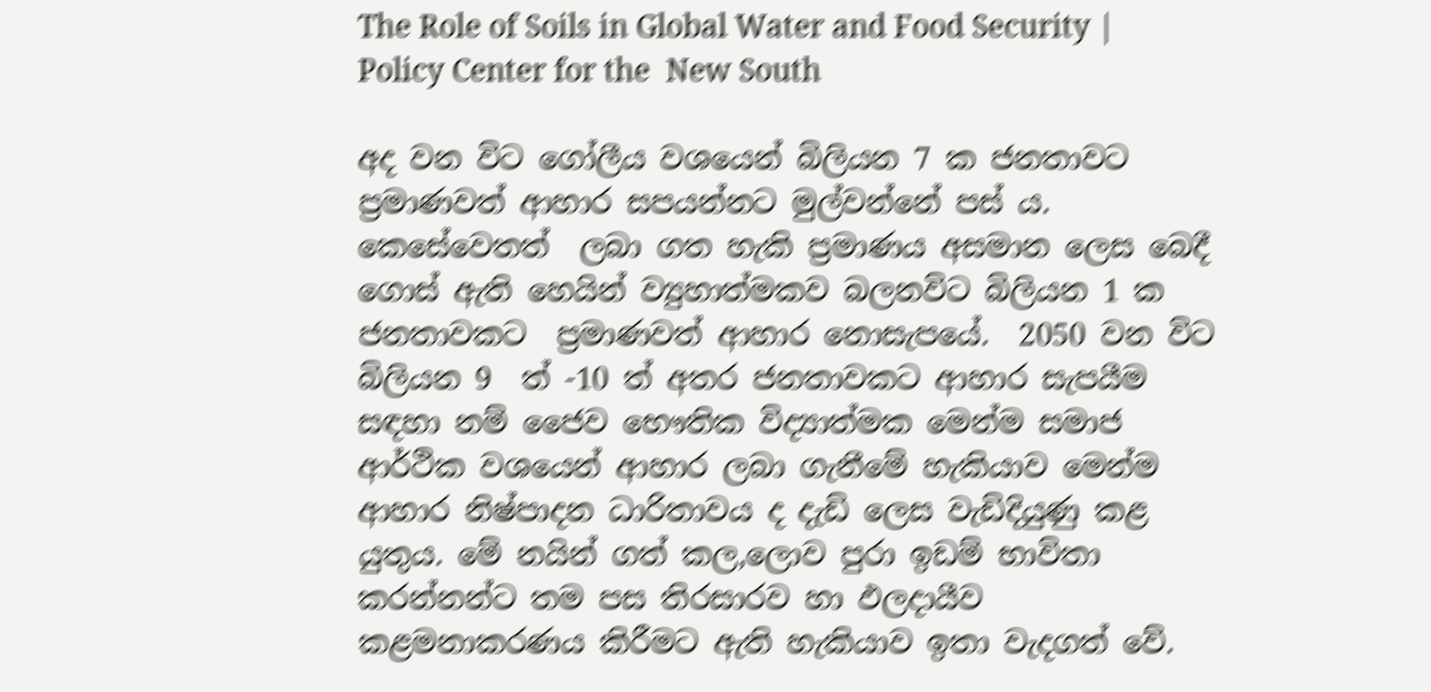The Role of Soils in Global Water and Food Security | Policy Center for the  New South

අද වන විට ගෝලීය වශයෙන් බිලියන 7 ක ජනතාවට ප්‍රමාණවත් ආහාර සපයන්නට මුල්වන්නේ පස් ය. කෙසේවෙතත්  ලබා ගත හැකි ප්‍රමාණය අසමාන ලෙස බෙදී ගොස් ඇති හෙයින් ව්‍යුහාත්මකව බලනවිට බිලියන 1 ක ජනතාවකට  ප්‍රමාණවත් ආහාර නොසැපයේ.  2050 වන විට බිලියන 9  ත් -10 ත් අතර ජනතාවකට ආහාර සැපයීම සඳහා නම් ජෛව භෞතික විද්‍යාත්මක මෙන්ම සමාජ ආර්ථික වශයෙන් ආහාර ලබා ගැනීමේ හැකියාව මෙන්ම ආහාර නිෂ්පාදන ධාරිතාවය ද දැඩි ලෙස වැඩිදියුණු කළ යුතුය. මේ නයින් ගත් කල,ලොව පුරා ඉඩම් භාවිතා කරන්නන්ට තම පස තිරසාරව හා ඵලදායීව කළමනාකරණය කිරීමට ඇති හැකියාව ඉතා වැදගත් වේ.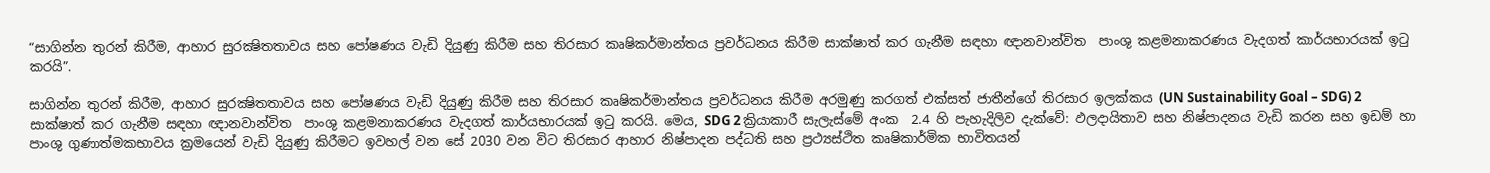“සාගින්න තුරන් කිරීම, ආහාර සුරක්‍ෂිතතාවය සහ පෝෂණය වැඩි දියුණු කිරීම සහ තිරසාර කෘෂිකර්මාන්තය ප්‍රවර්ධනය කිරීම සාක්ෂාත් කර ගැනීම සඳහා ඥානවාන්විත  පාංශු කළමනාකරණය වැදගත් කාර්යභාරයක් ඉටු කරයි”.

සාගින්න තුරන් කිරීම, ආහාර සුරක්‍ෂිතතාවය සහ පෝෂණය වැඩි දියුණු කිරීම සහ තිරසාර කෘෂිකර්මාන්තය ප්‍රවර්ධනය කිරීම අරමුණු කරගත් එක්සත් ජාතීන්ගේ තිරසාර ඉලක්කය (UN Sustainability Goal – SDG) 2 සාක්ෂාත් කර ගැනීම සඳහා ඥානවාන්විත  පාංශු කළමනාකරණය වැදගත් කාර්යභාරයක් ඉටු කරයි. මෙය, SDG 2 ක්‍රියාකාරී සැලැස්මේ අංක  2.4 හි පැහැදිලිව දැක්වේ: ඵලදායිතාව සහ නිෂ්පාදනය වැඩි කරන සහ ඉඩම් හා පාංශු ගුණාත්මකභාවය ක්‍රමයෙන් වැඩි දියුණු කිරීමට ඉවහල් වන සේ 2030 වන විට තිරසාර ආහාර නිෂ්පාදන පද්ධති සහ ප්‍රථ්‍යස්ථිත කෘෂිකාර්මික භාවිතයන්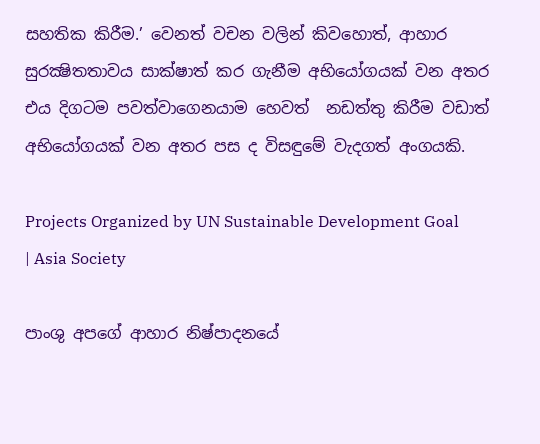සහතික කිරීම.’ වෙනත් වචන වලින් කිවහොත්, ආහාර සුරක්‍ෂිතතාවය සාක්ෂාත් කර ගැනීම අභියෝගයක් වන අතර එය දිගටම පවත්වාගෙනයාම හෙවත්  නඩත්තු කිරීම වඩාත් අභියෝගයක් වන අතර පස ද විසඳුමේ වැදගත් අංගයකි.

Projects Organized by UN Sustainable Development Goal | Asia Society

පාංශු අපගේ ආහාර නිෂ්පාදනයේ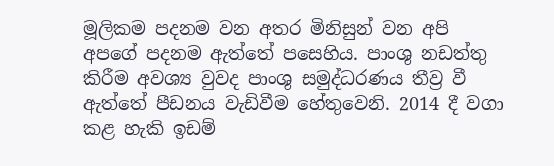මූලිකම පදනම වන අතර මිනිසුන් වන අපි අපගේ පදනම ඇත්තේ පසෙහිය. පාංශු නඩත්තු කිරීම අවශ්‍ය වුවද පාංශු සමුද්ධරණය තීව්‍ර වී ඇත්තේ පීඩනය වැඩිවීම හේතුවෙනි. 2014 දී වගා කළ හැකි ඉඩම්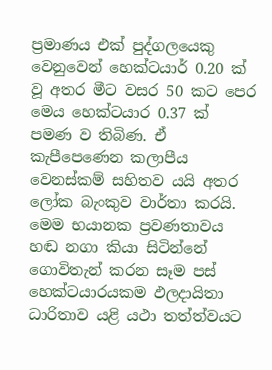ප්‍රමාණය එක් පුද්ගලයෙකු වෙනුවෙන් හෙක්ටයාර් 0.20 ක් වූ අතර මීට වසර 50 කට පෙර මෙය හෙක්ටයාර 0.37 ක් පමණ ව තිබිණ. ඒ කැපීපෙණෙන කලාපීය වෙනස්කම් සහිතව යයි අතර ලෝක බැංකුව වාර්තා කරයි.  මෙම භයානක ප්‍රවණතාවය  හඬ නගා කියා සිටින්නේ ගොවිතැන් කරන සෑම පස් හෙක්ටයාරයකම ඵලදායිතා ධාරිතාව යළි යථා තත්ත්වයට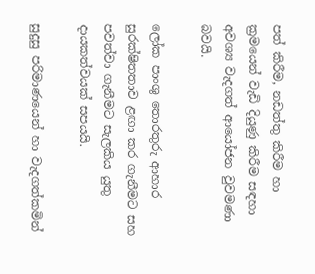පත් කිරීම, නඩත්තු කිරීම හා ක්‍රමයෙන් වැඩි දියුණු කිරීම සඳහා අවශ්‍ය වැදගත් ආයෝජන වුවමණා බවයි.

ලෝක පාංශු තොරතුරු ආහාර සුරක්ෂිතතාව ළඟා කර ගැනීමට සහ පවත්වා ගැනීමට සැලකිය යුතු දායකත්වයක් සපයයි.

සුදුසු පරිමාණයෙන් හා වැදගත්කමින්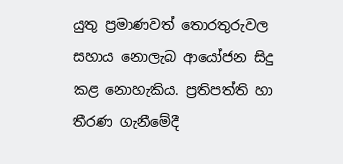යුතු ප්‍රමාණවත් තොරතුරුවල  සහාය නොලැබ ආයෝජන සිදු කළ නොහැකිය. ප්‍රතිපත්ති හා තීරණ ගැනීමේදී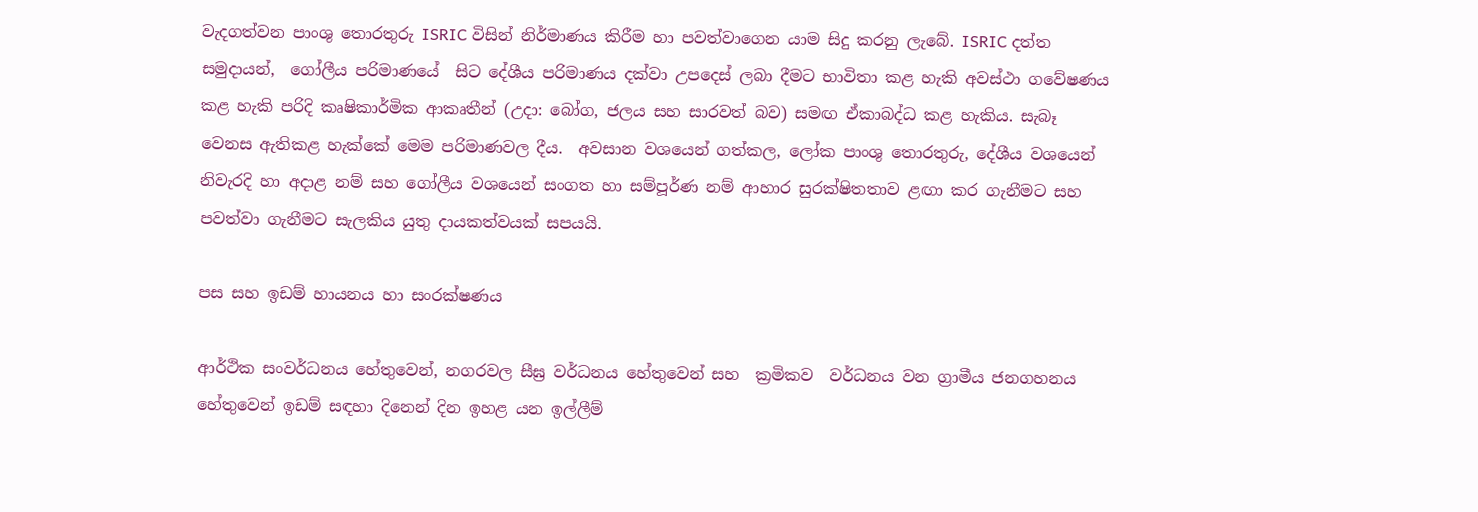වැදගත්වන පාංශු තොරතුරු ISRIC විසින් නිර්මාණය කිරීම හා පවත්වාගෙන යාම සිදු කරනු ලැබේ. ISRIC දත්ත සමුදායන්,  ගෝලීය පරිමාණයේ  සිට දේශීය පරිමාණය දක්වා උපදෙස් ලබා දීමට භාවිතා කළ හැකි අවස්ථා ගවේෂණය කළ හැකි පරිදි කෘෂිකාර්මික ආකෘතීන් (උදා: බෝග, ජලය සහ සාරවත් බව) සමඟ ඒකාබද්ධ කළ හැකිය. සැබෑ වෙනස ඇතිකළ හැක්කේ මෙම පරිමාණවල දීය.  අවසාන වශයෙන් ගත්කල, ලෝක පාංශු තොරතුරු, දේශීය වශයෙන් නිවැරදි හා අදාළ නම් සහ ගෝලීය වශයෙන් සංගත හා සම්පූර්ණ නම් ආහාර සුරක්ෂිතතාව ළඟා කර ගැනීමට සහ පවත්වා ගැනීමට සැලකිය යුතු දායකත්වයක් සපයයි.

පස සහ ඉඩම් හායනය හා සංරක්ෂණය

ආර්ථික සංවර්ධනය හේතුවෙන්, නගරවල සීඝ්‍ර වර්ධනය හේතුවෙන් සහ  ක්‍රමිකව  වර්ධනය වන ග්‍රාමීය ජනගහනය හේතුවෙන් ඉඩම් සඳහා දිනෙන් දින ඉහළ යන ඉල්ලීම්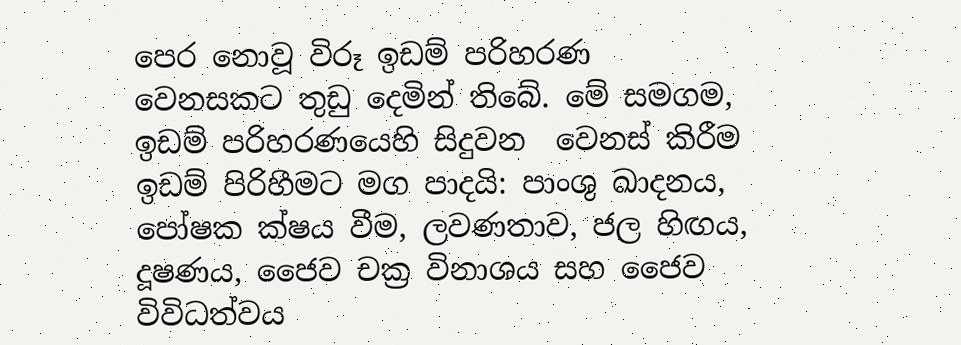පෙර නොවූ විරූ ඉඩම් පරිහරණ වෙනසකට තුඩු දෙමින් තිබේ. මේ සමගම, ඉඩම් පරිහරණයෙහි සිදුවන  වෙනස් කිරීම ඉඩම් පිරිහීමට මග පාදයි: පාංශු ඛාදනය, පෝෂක ක්ෂය වීම, ලවණතාව, ජල හිඟය, දූෂණය, ජෛව චක්‍ර විනාශය සහ ජෛව විවිධත්වය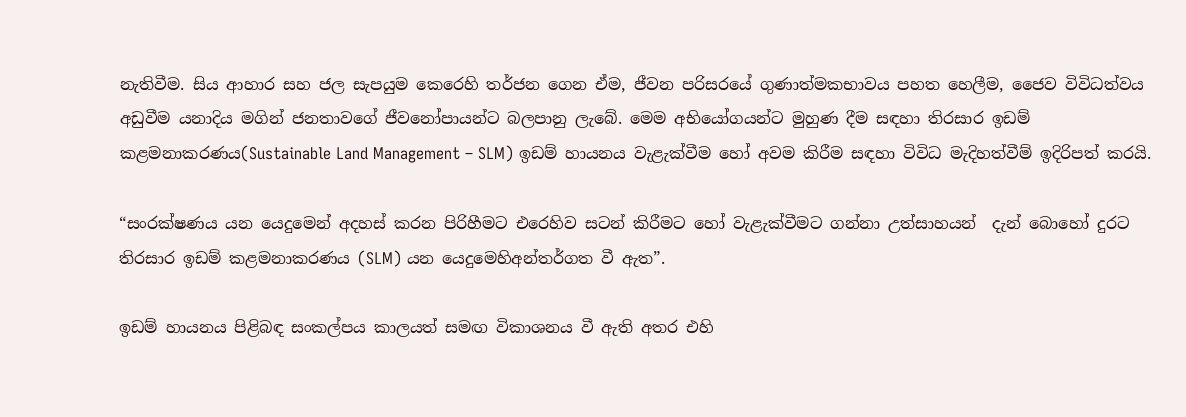නැතිවීම. සිය ආහාර සහ ජල සැපයුම කෙරෙහි තර්ජන ගෙන ඒම, ජීවන පරිසරයේ ගුණාත්මකභාවය පහත හෙලීම, ජෛව විවිධත්වය අඩුවීම යනාදිය මගින් ජනතාවගේ ජීවනෝපායන්ට බලපානු ලැබේ. මෙම අභියෝගයන්ට මුහුණ දීම සඳහා තිරසාර ඉඩම් කළමනාකරණය(Sustainable Land Management – SLM) ඉඩම් හායනය වැළැක්වීම හෝ අවම කිරීම සඳහා විවිධ මැදිහත්වීම් ඉදිරිපත් කරයි.

“සංරක්ෂණය යන යෙදුමෙන් අදහස් කරන පිරිහීමට එරෙහිව සටන් කිරීමට හෝ වැළැක්වීමට ගන්නා උත්සාහයන්  දැන් බොහෝ දුරට තිරසාර ඉඩම් කළමනාකරණය (SLM) යන යෙදුමෙහිඅන්තර්ගත වී ඇත”.

ඉඩම් හායනය පිළිබඳ සංකල්පය කාලයත් සමඟ විකාශනය වී ඇති අතර එහි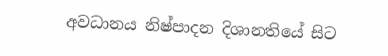අවධානය නිෂ්පාදන දිශානතියේ සිට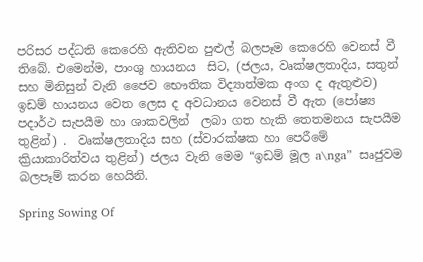පරිසර පද්ධති කෙරෙහි ඇතිවන පුළුල් බලපෑම කෙරෙහි වෙනස් වී තිබේ. එමෙන්ම, පාංශු හායනය  සිට, (ජලය, වෘක්ෂලතාදිය, සතුන් සහ මිනිසුන් වැනි ජෛව භෞතික විද්‍යාත්මක අංග ද ඇතුළුව) ඉඩම් හායනය වෙත ලෙස ද අවධානය වෙනස් වී ඇත (පෝෂ්‍ය පදාර්ථ සැපයීම හා ශාකවලින්  ලබා ගත හැකි තෙතමනය සැපයීම තුළින්) .  වෘක්ෂලතාදිය සහ (ස්වාරක්ෂක හා පෙරීමේ ක්‍රියාකාරිත්වය තුළින්) ජලය වැනි මෙම “ඉඩම් මූල a\nga”  සෘජුවම බලපෑම් කරන හෙයිනි.

Spring Sowing Of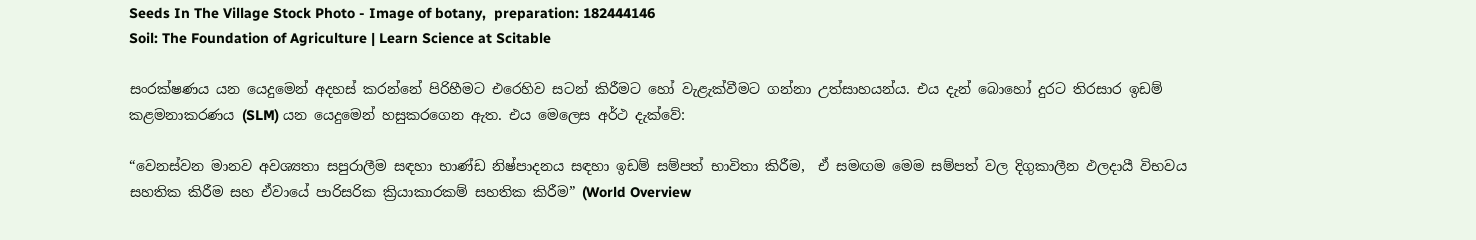Seeds In The Village Stock Photo - Image of botany,  preparation: 182444146
Soil: The Foundation of Agriculture | Learn Science at Scitable

සංරක්ෂණය යන යෙදුමෙන් අදහස් කරන්නේ පිරිහීමට එරෙහිව සටන් කිරීමට හෝ වැළැක්වීමට ගන්නා උත්සාහයන්ය. එය දැන් බොහෝ දුරට තිරසාර ඉඩම් කළමනාකරණය (SLM) යන යෙදුමෙන් හසුකරගෙන ඇත. එය මෙලෙස අර්ථ දැක්වේ:

“වෙනස්වන මානව අවශ්‍යතා සපුරාලීම සඳහා භාණ්ඩ නිෂ්පාදනය සඳහා ඉඩම් සම්පත් භාවිතා කිරීම,  ඒ සමඟම මෙම සම්පත් වල දිගුකාලීන ඵලදායී විභවය සහතික කිරීම සහ ඒවායේ පාරිසරික ක්‍රියාකාරකම් සහතික කිරීම” (World Overview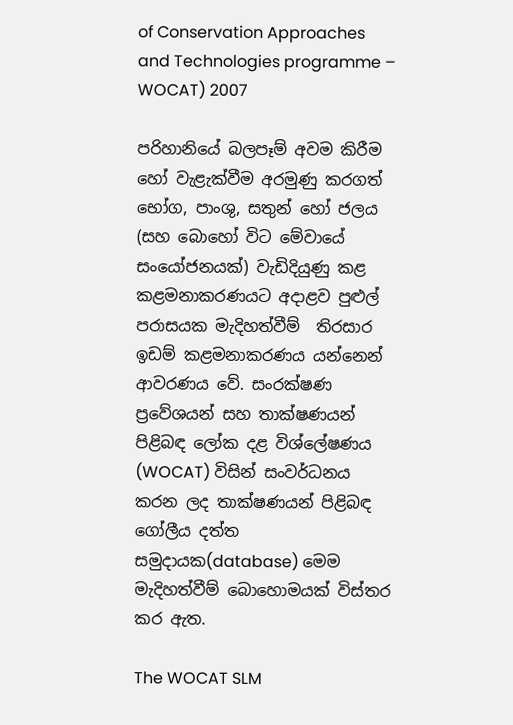of Conservation Approaches and Technologies programme – WOCAT) 2007

පරිහානියේ බලපෑම් අවම කිරීම හෝ වැළැක්වීම අරමුණු කරගත් භෝග, පාංශු, සතුන් හෝ ජලය (සහ බොහෝ විට මේවායේ සංයෝජනයක්) වැඩිදියුණු කළ කළමනාකරණයට අදාළව පුළුල් පරාසයක මැදිහත්වීම්  තිරසාර ඉඩම් කළමනාකරණය යන්නෙන් ආවරණය වේ. සංරක්ෂණ ප්‍රවේශයන් සහ තාක්ෂණයන් පිළිබඳ ලෝක දළ විශ්ලේෂණය (WOCAT) විසින් සංවර්ධනය කරන ලද තාක්ෂණයන් පිළිබඳ ගෝලීය දත්ත සමුදායක(database) මෙම මැදිහත්වීම් බොහොමයක් විස්තර කර ඇත.

The WOCAT SLM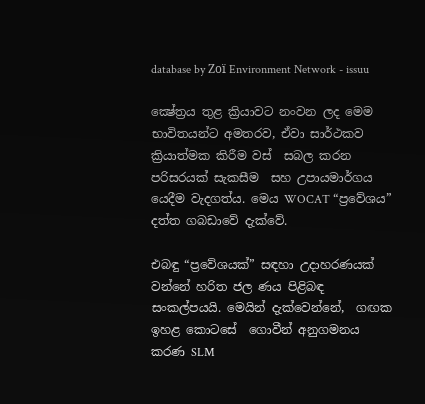database by Zoï Environment Network - issuu

ක්‍ෂේත්‍රය තුළ ක්‍රියාවට නංවන ලද මෙම භාවිතයන්ට අමතරව, ඒවා සාර්ථකව ක්‍රියාත්මක කිරීම වස්  සබල කරන පරිසරයක් සැකසීම  සහ උපායමාර්ගය යෙදීම වැදගත්ය. මෙය WOCAT “ප්‍රවේශය” දත්ත ගබඩාවේ දැක්වේ.

එබඳු “ප්‍රවේශයක්” සඳහා උදාහරණයක් වන්නේ හරිත ජල ණය පිළිබඳ සංකල්පයයි. මෙයින් දැක්වෙන්නේ,  ගඟක ඉහළ කොටසේ  ගොවීන් අනුගමනය කරණ SLM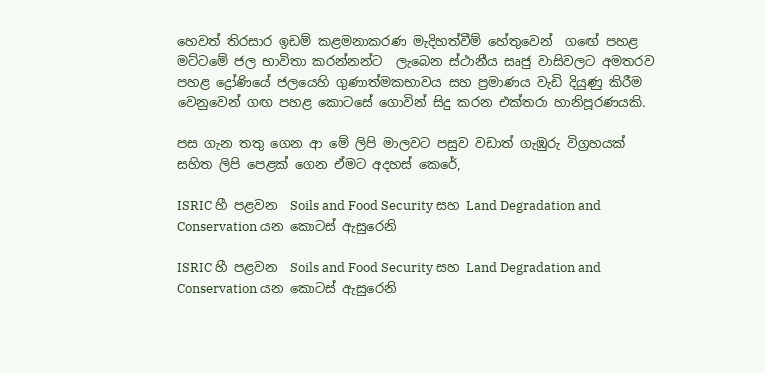හෙවත් තිරසාර ඉඩම් කළමනාකරණ මැදිහත්වීම් හේතුවෙන්  ගඟේ පහළ මට්ටමේ ජල භාවිතා කරන්නන්ට  ලැබෙන ස්ථානීය සෘජු වාසිවලට අමතරව පහළ ද්‍රෝණියේ ජලයෙහි ගුණාත්මකභාවය සහ ප්‍රමාණය වැඩි දියුණු කිරීම වෙනුවෙන් ගඟ පහළ කොටසේ ගොවින් සිදු කරන එක්තරා හානිපූරණයකි.

පස ගැන තතු ගෙන ආ මේ ලිපි මාලවට පසුව වඩාත් ගැඹුරු විග්‍රහයක් සහිත ලිපි පෙළක් ගෙන ඒමට අදහස් කෙරේ,

ISRIC හී පළවන  Soils and Food Security සහ Land Degradation and Conservation යන කොටස් ඇසුරෙනි

ISRIC හී පළවන  Soils and Food Security සහ Land Degradation and Conservation යන කොටස් ඇසුරෙනි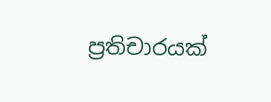ප්‍රතිචාරයක්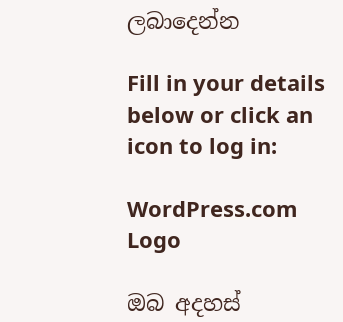ලබාදෙන්න

Fill in your details below or click an icon to log in:

WordPress.com Logo

ඔබ අදහස්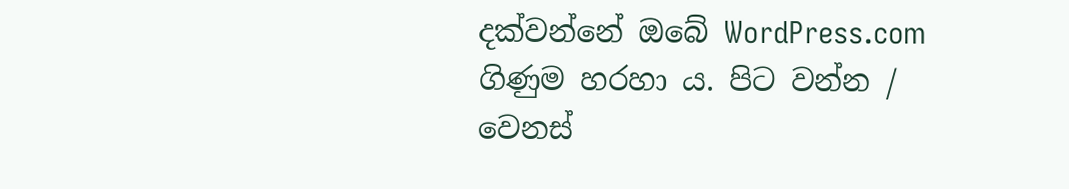දක්වන්නේ ඔබේ WordPress.com ගිණුම හරහා ය. පිට වන්න /  වෙනස්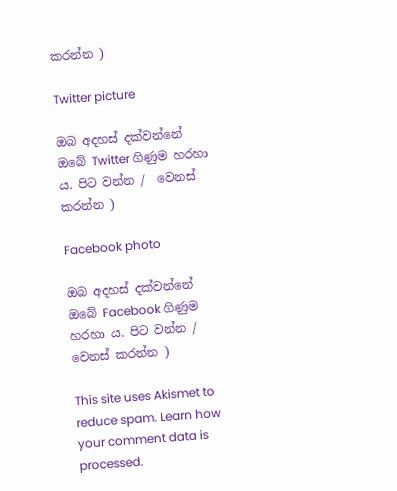කරන්න )

Twitter picture

ඔබ අදහස් දක්වන්නේ ඔබේ Twitter ගිණුම හරහා ය. පිට වන්න /  වෙනස් කරන්න )

Facebook photo

ඔබ අදහස් දක්වන්නේ ඔබේ Facebook ගිණුම හරහා ය. පිට වන්න /  වෙනස් කරන්න )

This site uses Akismet to reduce spam. Learn how your comment data is processed.